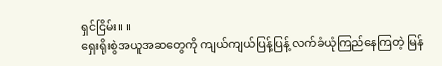ရှင်ငြိမ်း။ ။
ရှေးရိုးစွဲအယူအဆတွေကို ကျယ်ကျယ်ပြန့်ပြန့် လက်ခံယုံကြည်နေကြတဲ့ မြန်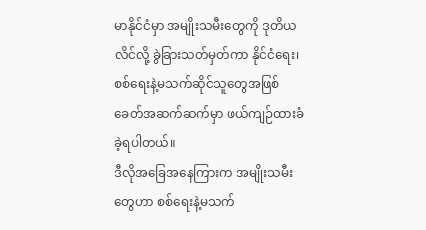မာနိုင်ငံမှာ အမျိုးသမီးတွေကို ဒုတိယလိင်လို့ ခွဲခြားသတ်မှတ်ကာ နိုင်ငံရေး၊ စစ်ရေးနဲ့မသက်ဆိုင်သူတွေအဖြစ် ခေတ်အဆက်ဆက်မှာ ဖယ်ကျဉ်ထားခံခဲ့ရပါတယ်။
ဒီလိုအခြေအနေကြားက အမျိုးသမီးတွေဟာ စစ်ရေးနဲ့မသက်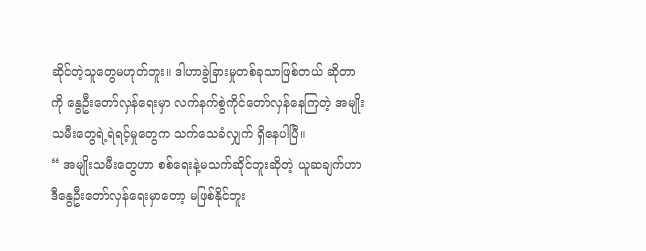ဆိုင်တဲ့သူတွေမဟုတ်ဘူး။ ဒါဟာခွဲခြားမှုတစ်ခုသာဖြစ်တယ် ဆိုတာကို နွေဦးတော်လှန်ရေးမှာ လက်နက်စွဲကိုင်တော်လှန်နေကြတဲ့ အမျိုးသမီးတွေရဲ့ရဲရင့်မှုတွေက သက်သေခံလျှက် ရှိနေပါပြီ။
“ အမျိုးသမီးတွေဟာ စစ်ရေးနဲ့မသက်ဆိုင်ဘူးဆိုတဲ့ ယူဆချက်ဟာ ဒီနွေဦးတော်လှန်ရေးမှာတော့ မဖြစ်နိုင်ဘူး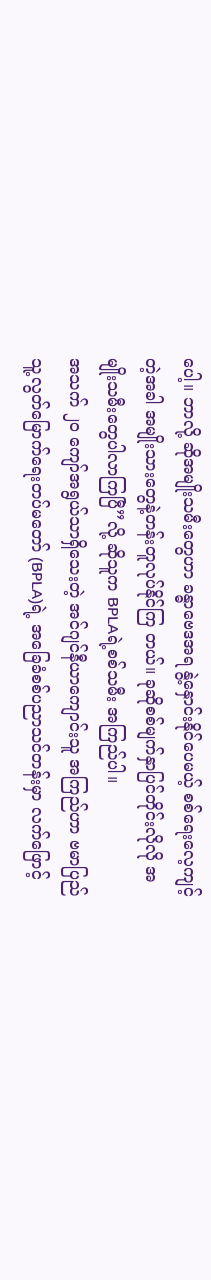ပေါ့။ ဘာလို့ ဆိုအမျိုးသမီးတွေဟာ ခန္ဓာဗေဒအရ နွဲ့နှောင်းနိုင်ပေမယ့် စစ်ရေးလေ့ကျင့်တဲ့အခါ အမျိုးသားတွေနဲ့တန်းတူလုပ်နိုင်ကြ တယ်။ ခုဆိုစစ်မျက်နှာပြင်တိုင်းလိုလို အမျိုးသမီးတွေပါလာကြပြီ”လို့ ဆိုသူက BPLAရဲ့စစ်သမီး အကြည်ပါ။
အသက် ၂၀ ကျော်အရွယ်သာရှိသေးတဲ့ အင်ဂျင်နီယာကျောင်းသူ အကြည်ဟာ ဗမာပြည်သူ့လွတ်မြောက်ရေးတပ်မတော် (BPLA)ရဲ့ အခြေခံစစ်ပညာသင်တန်းမှာ လက်ဖြောင့်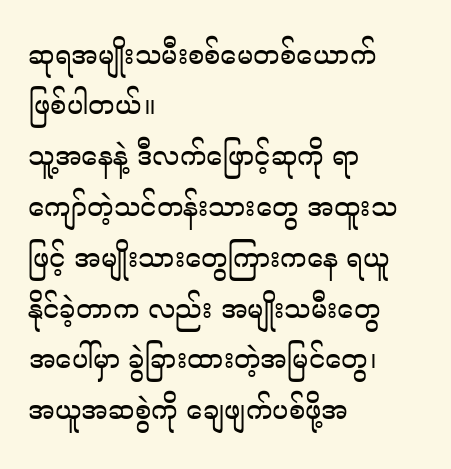ဆုရအမျိုးသမီးစစ်မေတစ်ယောက်ဖြစ်ပါတယ်။
သူ့အနေနဲ့ ဒီလက်ဖြောင့်ဆုကို ရာကျော်တဲ့သင်တန်းသားတွေ အထူးသဖြင့် အမျိုးသားတွေကြားကနေ ရယူနိုင်ခဲ့တာက လည်း အမျိုးသမီးတွေအပေါ်မှာ ခွဲခြားထားတဲ့အမြင်တွေ၊ အယူအဆစွဲကို ချေဖျက်ပစ်ဖို့အ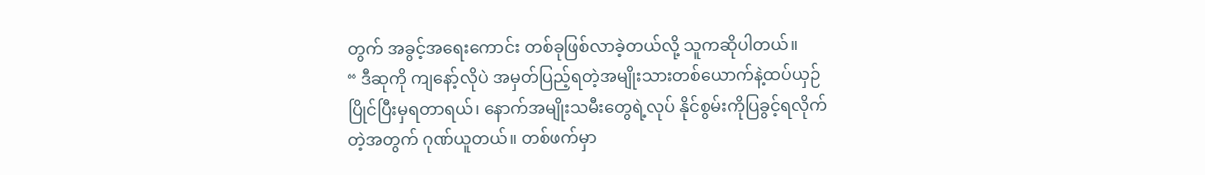တွက် အခွင့်အရေးကောင်း တစ်ခုဖြစ်လာခဲ့တယ်လို့ သူကဆိုပါတယ်။
“ ဒီဆုကို ကျနော့်လိုပဲ အမှတ်ပြည့်ရတဲ့အမျိုးသားတစ်ယောက်နဲ့ထပ်ယှဉ်ပြိုင်ပြီးမှရတာရယ်၊ နောက်အမျိုးသမီးတွေရဲ့လုပ် နိုင်စွမ်းကိုပြခွင့်ရလိုက်တဲ့အတွက် ဂုဏ်ယူတယ်။ တစ်ဖက်မှာ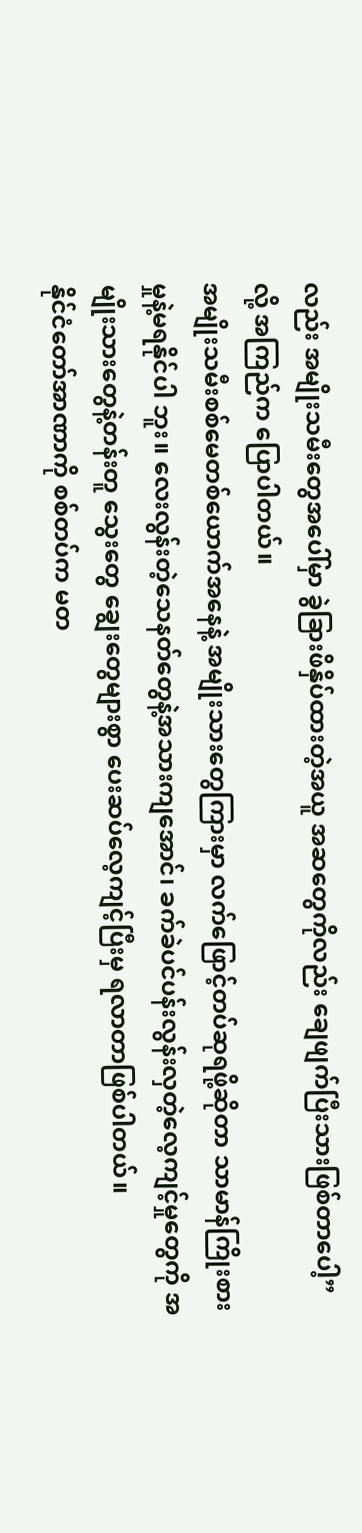လည်း အမျိုးသမီးတွေအပေါ်မှာ ခွဲခြားဖိနှိပ်ထားတဲ့အယူ အဆတွေကိုလည်း ချေဖျက်ပြီးသားဖြစ်တာပေါ့”လို့ အကြည်က ပြောပါတယ်။
အမျိုးသမီးစစ်မေတစ်ယောက်အနေနဲ့ အမျိုးသားတွေကြားမှာ လက်ဖြောင့်တပ်ဆုရဖို့ဆိုတာ သာမာန်ကြိုးစားမှုနဲ့မရနိုင်ပါ ဘူး။ လေးလွန်းတဲ့သေနတ်တွေနဲ့အသားကျအောင်၊ ခက်ခဲပင်ပန်းလွန်းလှတဲ့လေ့ကျင့်မှုတွေကို အမျိုးသားတွေနဲ့တန်းတူ သွေးတွေ ချွေးတွေများစွာ ပေးဆပ်လေ့ကျင့်ပြီးမှ ရလာတာဖြစ်ပါတယ်။
နိုင်ငံတော်အာဏာကို စစ်တပ်က မတ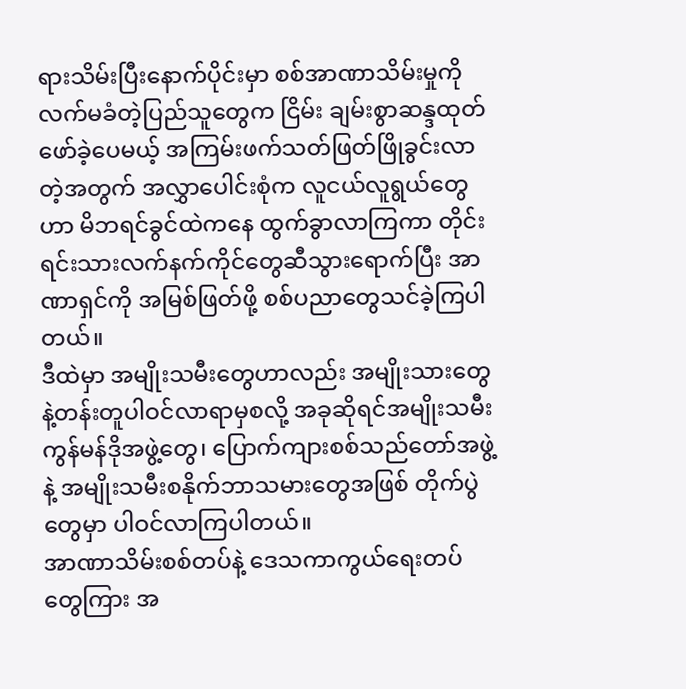ရားသိမ်းပြီးနောက်ပိုင်းမှာ စစ်အာဏာသိမ်းမှုကို လက်မခံတဲ့ပြည်သူတွေက ငြိမ်း ချမ်းစွာဆန္ဒထုတ်ဖော်ခဲ့ပေမယ့် အကြမ်းဖက်သတ်ဖြတ်ဖြိုခွင်းလာတဲ့အတွက် အလွှာပေါင်းစုံက လူငယ်လူရွယ်တွေဟာ မိဘရင်ခွင်ထဲကနေ ထွက်ခွာလာကြကာ တိုင်းရင်းသားလက်နက်ကိုင်တွေဆီသွားရောက်ပြီး အာဏာရှင်ကို အမြစ်ဖြတ်ဖို့ စစ်ပညာတွေသင်ခဲ့ကြပါတယ်။
ဒီထဲမှာ အမျိုးသမီးတွေဟာလည်း အမျိုးသားတွေနဲ့တန်းတူပါဝင်လာရာမှစလို့ အခုဆိုရင်အမျိုးသမီးကွန်မန်ဒိုအဖွဲ့တွေ၊ ပြောက်ကျားစစ်သည်တော်အဖွဲ့နဲ့ အမျိုးသမီးစနိုက်ဘာသမားတွေအဖြစ် တိုက်ပွဲတွေမှာ ပါဝင်လာကြပါတယ်။
အာဏာသိမ်းစစ်တပ်နဲ့ ဒေသကာကွယ်ရေးတပ်တွေကြား အ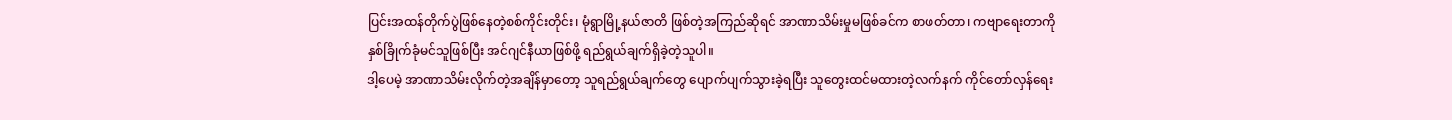ပြင်းအထန်တိုက်ပွဲဖြစ်နေတဲ့စစ်ကိုင်းတိုင်း၊ မုံရွာမြို့နယ်ဇာတိ ဖြစ်တဲ့အကြည်ဆိုရင် အာဏာသိမ်းမှုမဖြစ်ခင်က စာဖတ်တာ၊ ကဗျာရေးတာကိုနှစ်ခြိုက်ခုံမင်သူဖြစ်ပြီး အင်ဂျင်နီယာဖြစ်ဖို့ ရည်ရွယ်ချက်ရှိခဲ့တဲ့သူပါ။
ဒါ့ပေမဲ့ အာဏာသိမ်းလိုက်တဲ့အချိန်မှာတော့ သူရည်ရွယ်ချက်တွေ ပျောက်ပျက်သွားခဲ့ရပြီး သူတွေးထင်မထားတဲ့လက်နက် ကိုင်တော်လှန်ရေး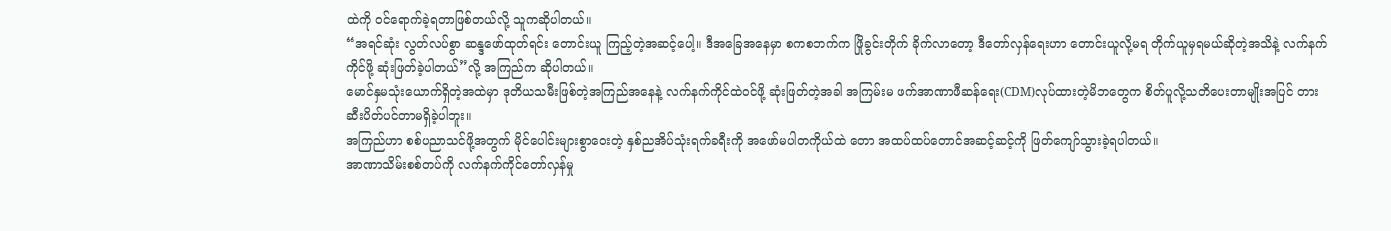ထဲကို ဝင်ရောက်ခဲ့ရတာဖြစ်တယ်လို့ သူကဆိုပါတယ်။
“အရင်ဆုံး လွတ်လပ်စွာ ဆန္ဒဖော်ထုတ်ရင်း တောင်းယူ ကြည့်တဲ့အဆင့်ပေါ့။ ဒီအခြေအနေမှာ စကစဘက်က ဖြိုခွင်းတိုက် ခိုက်လာတော့ ဒီတော်လှန်ရေးဟာ တောင်းယူလို့မရ တိုက်ယူမှရမယ်ဆိုတဲ့အသိနဲ့ လက်နက်ကိုင်ဖို့ ဆုံးဖြတ်ခဲ့ပါတယ်”လို့ အကြည်က ဆိုပါတယ်။
မောင်နှမသုံးယောက်ရှိတဲ့အထဲမှာ ဒုတိယသမီးဖြစ်တဲ့အကြည်အနေနဲ့ လက်နက်ကိုင်ထဲဝင်ဖို့ ဆုံးဖြတ်တဲ့အခါ အကြမ်းမ ဖက်အာဏာဖီဆန်ရေး(CDM)လုပ်ထားတဲ့မိဘတွေက စိတ်ပူလို့သတိပေးတာမျိုးအပြင် တားဆီးပိတ်ပင်တာမရှိခဲ့ပါဘူး။
အကြည်ဟာ စစ်ပညာသင်ဖို့အတွက် မိုင်ပေါင်းများစွာဝေးတဲ့ နှစ်ညအိပ်သုံးရက်ခရီးကို အဖော်မပါတကိုယ်ထဲ တော အထပ်ထပ်တောင်အဆင့်ဆင့်ကို ဖြတ်ကျော်သွားခဲ့ရပါတယ်။
အာဏာသိမ်းစစ်တပ်ကို လက်နက်ကိုင်တော်လှန်မှု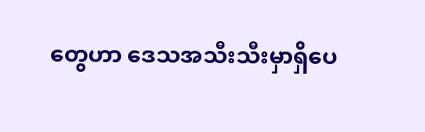တွေဟာ ဒေသအသီးသီးမှာရှိပေ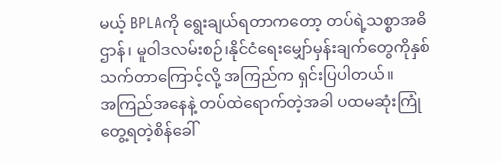မယ့် BPLAကို ရွေးချယ်ရတာကတော့ တပ်ရဲ့သစ္စာအဓိဌာန်၊ မူဝါဒလမ်းစဉ်၊နိုင်ငံရေးမျှော်မှန်းချက်တွေကိုနှစ်သက်တာကြောင့်လို့ အကြည်က ရှင်းပြပါတယ်။
အကြည်အနေနဲ့ တပ်ထဲရောက်တဲ့အခါ ပထမဆုံးကြုံတွေ့ရတဲ့စိန်ခေါ်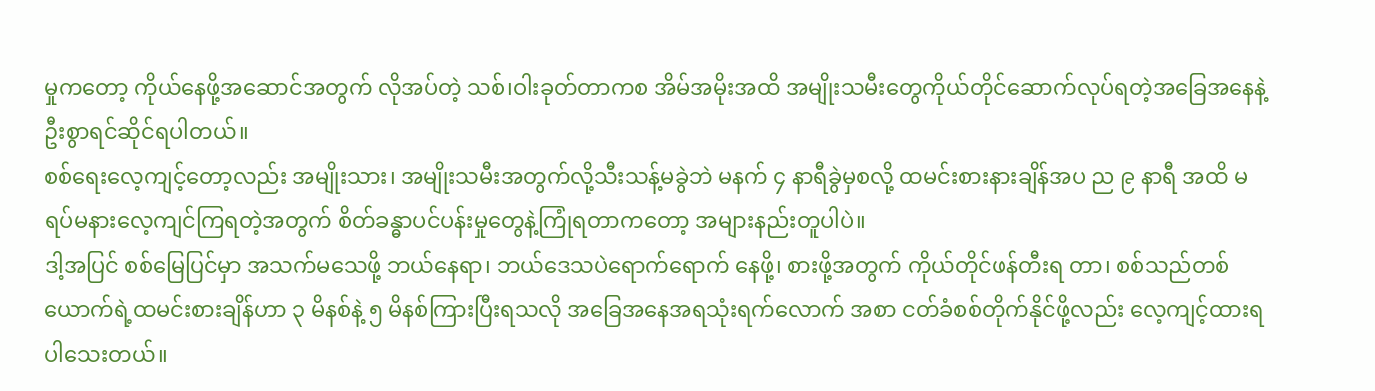မှုကတော့ ကိုယ်နေဖို့အဆောင်အတွက် လိုအပ်တဲ့ သစ်၊ဝါးခုတ်တာကစ အိမ်အမိုးအထိ အမျိုးသမီးတွေကိုယ်တိုင်ဆောက်လုပ်ရတဲ့အခြေအနေနဲ့ ဦးစွာရင်ဆိုင်ရပါတယ်။
စစ်ရေးလေ့ကျင့်တော့လည်း အမျိုးသား၊ အမျိုးသမီးအတွက်လို့သီးသန့်မခွဲဘဲ မနက် ၄ နာရီခွဲမှစလို့ ထမင်းစားနားချိန်အပ ည ၉ နာရီ အထိ မရပ်မနားလေ့ကျင်ကြရတဲ့အတွက် စိတ်ခန္ဓာပင်ပန်းမှုတွေနဲ့ကြုံရတာကတော့ အများနည်းတူပါပဲ။
ဒါ့အပြင် စစ်မြေပြင်မှာ အသက်မသေဖို့ ဘယ်နေရာ၊ ဘယ်ဒေသပဲရောက်ရောက် နေဖို့၊ စားဖို့အတွက် ကိုယ်တိုင်ဖန်တီးရ တာ၊ စစ်သည်တစ်ယောက်ရဲ့ထမင်းစားချိန်ဟာ ၃ မိနစ်နဲ့ ၅ မိနစ်ကြားပြီးရသလို အခြေအနေအရသုံးရက်လောက် အစာ ငတ်ခံစစ်တိုက်နိုင်ဖို့လည်း လေ့ကျင့်ထားရပါသေးတယ်။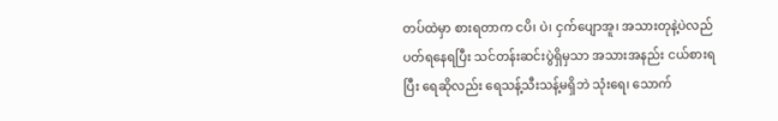တပ်ထဲမှာ စားရတာက ငပိ၊ ပဲ၊ ငှက်ပျောအူ၊ အသားတုနဲ့ပဲလည်ပတ်ရနေရပြီး သင်တန်းဆင်းပွဲရှိမှသာ အသားအနည်း ငယ်စားရပြီး ရေဆိုလည်း ရေသန့်သီးသန့်မရှိဘဲ သုံးရေ၊ သောက်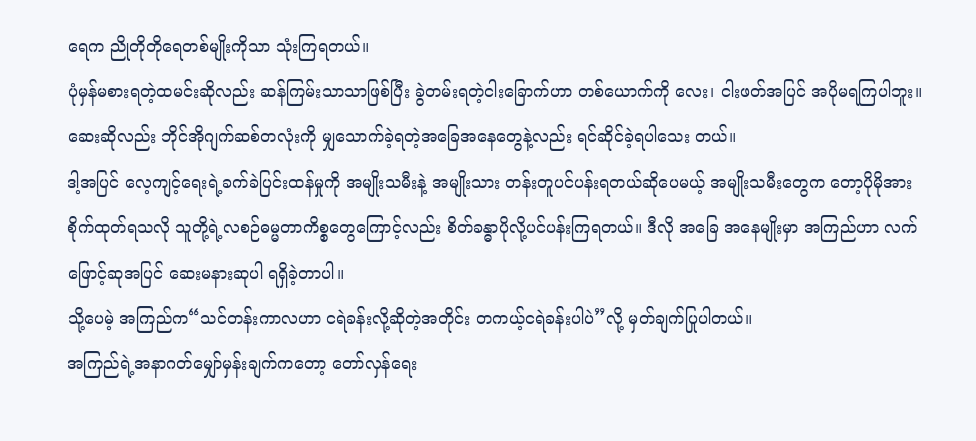ရေက ညိုတိုတိုရေတစ်မျိုးကိုသာ သုံးကြရတယ်။
ပုံမှန်မစားရတဲ့ထမင်းဆိုလည်း ဆန်ကြမ်းသာသာဖြစ်ပြီး ခွဲတမ်းရတဲ့ငါးခြောက်ဟာ တစ်ယောက်ကို လေး၊ ငါးဖတ်အပြင် အပိုမရကြပါဘူး။ ဆေးဆိုလည်း ဘိုင်အိုဂျက်ဆစ်တလုံးကို မျှသောက်ခဲ့ရတဲ့အခြေအနေတွေနဲ့လည်း ရင်ဆိုင်ခဲ့ရပါသေး တယ်။
ဒါ့အပြင် လေ့ကျင့်ရေးရဲ့ခက်ခဲပြင်းထန်မှုကို အမျိုးသမီးနဲ့ အမျိုးသား တန်းတူပင်ပန်းရတယ်ဆိုပေမယ့် အမျိုးသမီးတွေက တော့ပိုမိုအားစိုက်ထုတ်ရသလို သူတို့ရဲ့လစဉ်ဓမ္မတာကိစ္စတွေကြောင့်လည်း စိတ်ခန္ဓာပိုလို့ပင်ပန်းကြရတယ်။ ဒီလို အခြေ အနေမျိုးမှာ အကြည်ဟာ လက်ဖြောင့်ဆုအပြင် ဆေးမနားဆုပါ ရရှိခဲ့တာပါ။
သို့ပေမဲ့ အကြည်က“သင်တန်းကာလဟာ ငရဲခန်းလို့ဆိုတဲ့အတိုင်း တကယ့်ငရဲခန်းပါပဲ”လို့ မှတ်ချက်ပြုပါတယ်။
အကြည်ရဲ့အနာဂတ်မျှော်မှန်းချက်ကတော့ တော်လှန်ရေး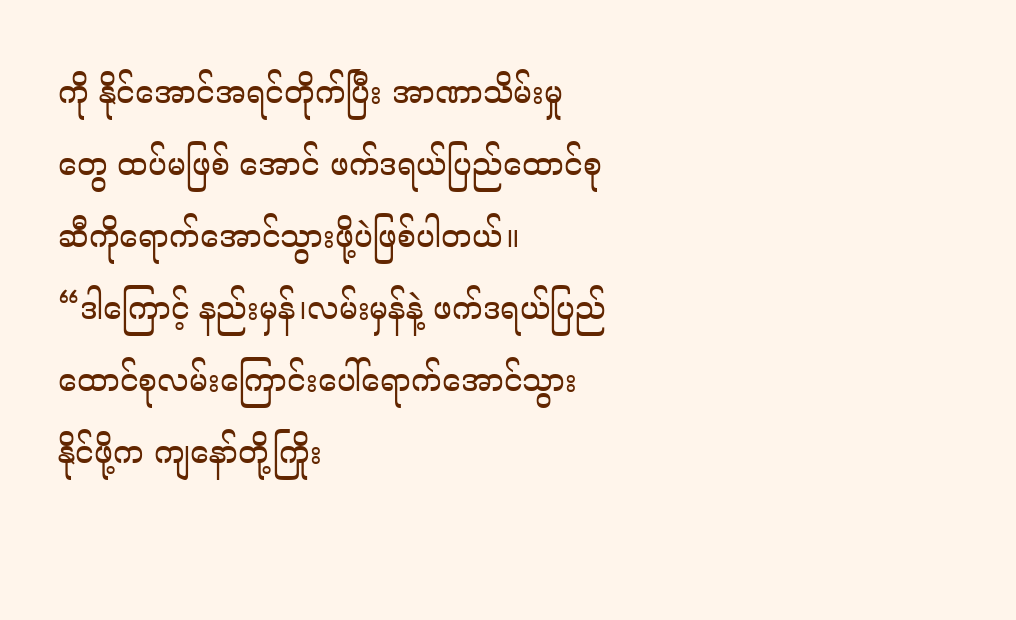ကို နိုင်အောင်အရင်တိုက်ပြီး အာဏာသိမ်းမှုတွေ ထပ်မဖြစ် အောင် ဖက်ဒရယ်ပြည်ထောင်စုဆီကိုရောက်အောင်သွားဖို့ပဲဖြစ်ပါတယ်။
“ဒါကြောင့် နည်းမှန်၊လမ်းမှန်နဲ့ ဖက်ဒရယ်ပြည်ထောင်စုလမ်းကြောင်းပေါ်ရောက်အောင်သွားနိုင်ဖို့က ကျနော်တို့ကြိုး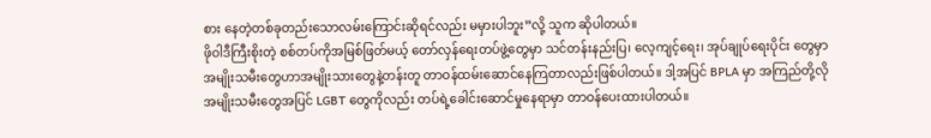စား နေတဲ့တစ်ခုတည်းသောလမ်းကြောင်းဆိုရင်လည်း မမှားပါဘူး”လို့ သူက ဆိုပါတယ်။
ဖိုဝါဒီကြီးစိုးတဲ့ စစ်တပ်ကိုအမြစ်ဖြတ်မယ့် တော်လှန်ရေးတပ်ဖွဲ့တွေမှာ သင်တန်းနည်းပြ၊ လေ့ကျင့်ရေး၊ အုပ်ချုပ်ရေးပိုင်း တွေမှာ အမျိုးသမီးတွေဟာအမျိုးသားတွေနဲ့တန်းတူ တာဝန်ထမ်းဆောင်နေကြတာလည်းဖြစ်ပါတယ်။ ဒါ့အပြင် BPLA မှာ အကြည်တို့လို အမျိုးသမီးတွေအပြင် LGBT တွေကိုလည်း တပ်ရဲ့ခေါင်းဆောင်မှုနေရာမှာ တာဝန်ပေးထားပါတယ်။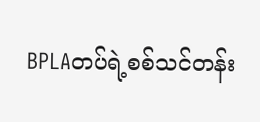BPLAတပ်ရဲ့စစ်သင်တန်း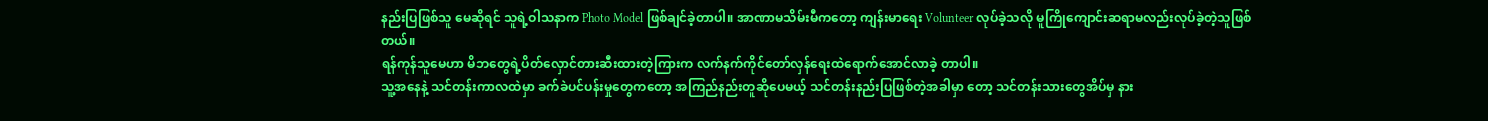နည်းပြဖြစ်သူ မေဆိုရင် သူရဲ့ဝါသနာက Photo Model ဖြစ်ချင်ခဲ့တာပါ။ အာဏာမသိမ်းမီကတော့ ကျန်းမာရေး Volunteer လုပ်ခဲ့သလို မူကြိုကျောင်းဆရာမလည်းလုပ်ခဲ့တဲ့သူဖြစ်တယ်။
ရန်ကုန်သူမေဟာ မိဘတွေရဲ့ပိတ်လှောင်တားဆီးထားတဲ့ကြားက လက်နက်ကိုင်တော်လှန်ရေးထဲရောက်အောင်လာခဲ့ တာပါ။
သူ့အနေနဲ့ သင်တန်းကာလထဲမှာ ခက်ခဲပင်ပန်းမှုတွေကတော့ အကြည်နည်းတူဆိုပေမယ့် သင်တန်းနည်းပြဖြစ်တဲ့အခါမှာ တော့ သင်တန်းသားတွေအိပ်မှ နား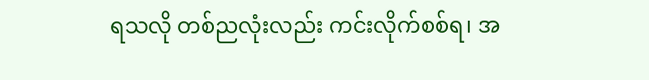ရသလို တစ်ညလုံးလည်း ကင်းလိုက်စစ်ရ၊ အ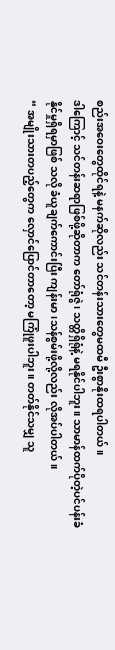စည်းအဝေးတွေထိုင်ရနဲ့ မနက်ဆိုလည်း သင်တန်းသားတွေမထမီ ဦးစွာနိုးထရပါတယ်။
ဒါကြောင့် သင်တန်းဆရာဖြစ်ဖို့ဆိုတာက တော်ရုံဇွဲ၊ သတ္တိရှိရုံနဲ့ မရနိုင်ပါဘူး။ သာမာန်ထက်ပိုတဲ့ပင်ပန်းခံနိုင်မှုရှိရမှာဖြစ် သလို ခံယူချက်ကောင်းပြီး ကျန်းမာ၊သန်စွမ်းဖို့လို့လည်း လိုအပ်ပါတယ်။
“ အမျိုးသားတပည့်တွေက လှောင်ပြောင်တာတော့ မကြုံဖူးပါဘူး။ တတ်နိုင်သမျှ သူ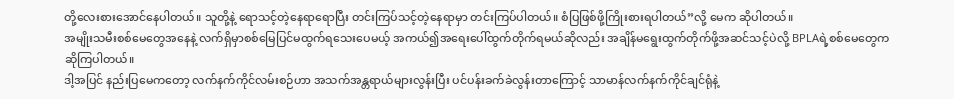တို့လေးစားအောင်နေပါတယ်။ သူတို့နဲ့ ရောသင့်တဲ့နေရာရောပြီး တင်းကြပ်သင့်တဲ့နေရာမှာ တင်းကြပ်ပါတယ်။ စံပြဖြစ်ဖို့ကြိုးစားရပါတယ်”လို့ မေက ဆိုပါတယ်။
အမျိုးသမီးစစ်မေတွေအနေနဲ့ လက်ရှိမှာစစ်မြေပြင်မထွက်ရသေးပေမယ့် အကယ်၍အရေးပေါ်ထွက်တိုက်ရမယ်ဆိုလည်း အချိန်မရွေးထွက်တိုက်ဖို့အဆင်သင့်ပဲလို့ BPLAရဲ့စစ်မေတွေက ဆိုကြပါတယ်။
ဒါ့အပြင် နည်းပြမေကတော့ လက်နက်ကိုင်လမ်းစဉ်ဟာ အသက်အန္တရာယ်များလွန်းပြီး ပင်ပန်းခက်ခဲလွန်းတာကြောင့် သာမာန်လက်နက်ကိုင်ချင်ရုံနဲ့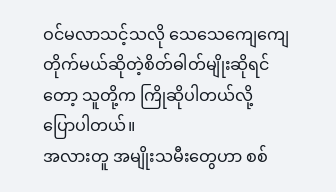ဝင်မလာသင့်သလို သေသေကျေကျေတိုက်မယ်ဆိုတဲ့စိတ်ဓါတ်မျိုးဆိုရင်တော့ သူတို့က ကြိုဆိုပါတယ်လို့ ပြောပါတယ်။
အလားတူ အမျိုးသမီးတွေဟာ စစ်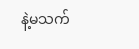နဲ့မသက်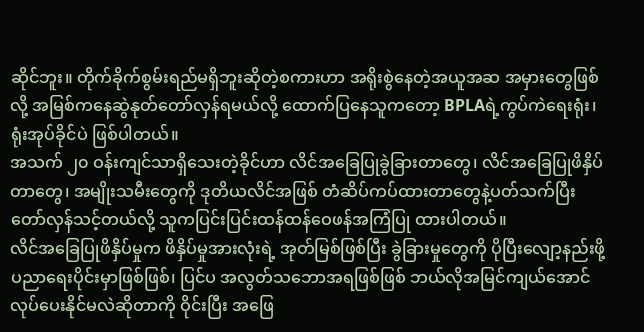ဆိုင်ဘူး။ တိုက်ခိုက်စွမ်းရည်မရှိဘူးဆိုတဲ့စကားဟာ အရိုးစွဲနေတဲ့အယူအဆ အမှားတွေဖြစ်လို့ အမြစ်ကနေဆွဲနုတ်တော်လှန်ရမယ်လို့ ထောက်ပြနေသူကတော့ BPLAရဲ့ကွပ်ကဲရေးရုံး၊ ရုံးအုပ်ခိုင်ပဲ ဖြစ်ပါတယ်။
အသက် ၂၀ ဝန်းကျင်သာရှိသေးတဲ့ခိုင်ဟာ လိင်အခြေပြုခွဲခြားတာတွေ၊ လိင်အခြေပြုဖိနှိပ်တာတွေ၊ အမျိုးသမီးတွေကို ဒုတိယလိင်အဖြစ် တံဆိပ်ကပ်ထားတာတွေနဲ့ပတ်သက်ပြီး တော်လှန်သင့်တယ်လို့ သူကပြင်းပြင်းထန်ထန်ဝေဖန်အကြံပြု ထားပါတယ်။
လိင်အခြေပြုဖိနှိပ်မှုက ဖိနှိပ်မှုအားလုံးရဲ့ အုတ်မြစ်ဖြစ်ပြီး ခွဲခြားမှုတွေကို ပိုပြီးလျော့နည်းဖို့ ပညာရေးပိုင်းမှာဖြစ်ဖြစ်၊ ပြင်ပ အလွတ်သဘောအရဖြစ်ဖြစ် ဘယ်လိုအမြင်ကျယ်အောင်လုပ်ပေးနိုင်မလဲဆိုတာကို ဝိုင်းပြီး အဖြေ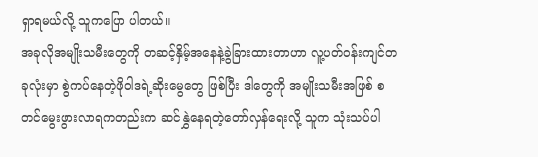ရှာရမယ်လို့ သူကပြော ပါတယ်။
အခုလိုအမျိုးသမီးတွေကို တဆင့်နှိမ့်အနေနဲ့ခွဲခြားထားတာဟာ လူ့ပတ်ဝန်းကျင်တခုလုံးမှာ စွဲကပ်နေတဲ့ဖိုဝါဒရဲ့ဆိုးမွေတွေ ဖြစ်ပြီး ဒါတွေကို အမျိုးသမီးအဖြစ် စတင်မွေးဖွားလာရကတည်းက ဆင်နွှဲနေရတဲ့တော်လှန်ရေးလို့ သူက သုံးသပ်ပါ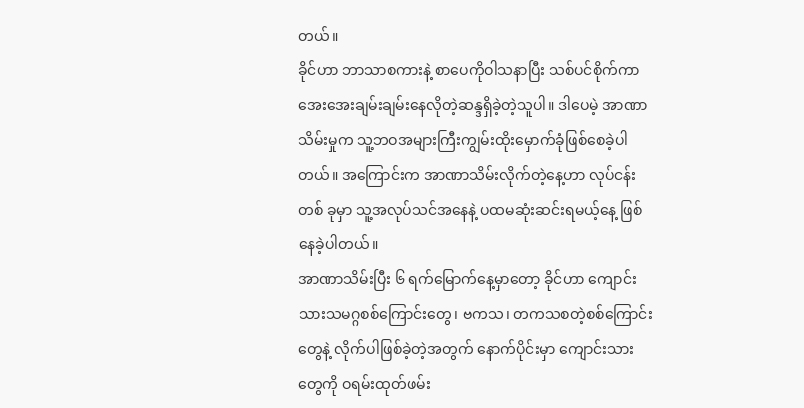တယ်။
ခိုင်ဟာ ဘာသာစကားနဲ့ စာပေကိုဝါသနာပြီး သစ်ပင်စိုက်ကာအေးအေးချမ်းချမ်းနေလိုတဲ့ဆန္ဒရှိခဲ့တဲ့သူပါ။ ဒါပေမဲ့ အာဏာ သိမ်းမှုက သူ့ဘဝအများကြီးကျွမ်းထိုးမှောက်ခုံဖြစ်စေခဲ့ပါတယ်။ အကြောင်းက အာဏာသိမ်းလိုက်တဲ့နေ့ဟာ လုပ်ငန်းတစ် ခုမှာ သူ့အလုပ်သင်အနေနဲ့ ပထမဆုံးဆင်းရမယ့်နေ့ ဖြစ်နေခဲ့ပါတယ်။
အာဏာသိမ်းပြီး ၆ ရက်မြောက်နေ့မှာတော့ ခိုင်ဟာ ကျောင်းသားသမဂ္ဂစစ်ကြောင်းတွေ၊ ဗကသ၊ တကသစတဲ့စစ်ကြောင်း တွေနဲ့ လိုက်ပါဖြစ်ခဲ့တဲ့အတွက် နောက်ပိုင်းမှာ ကျောင်းသားတွေကို ဝရမ်းထုတ်ဖမ်း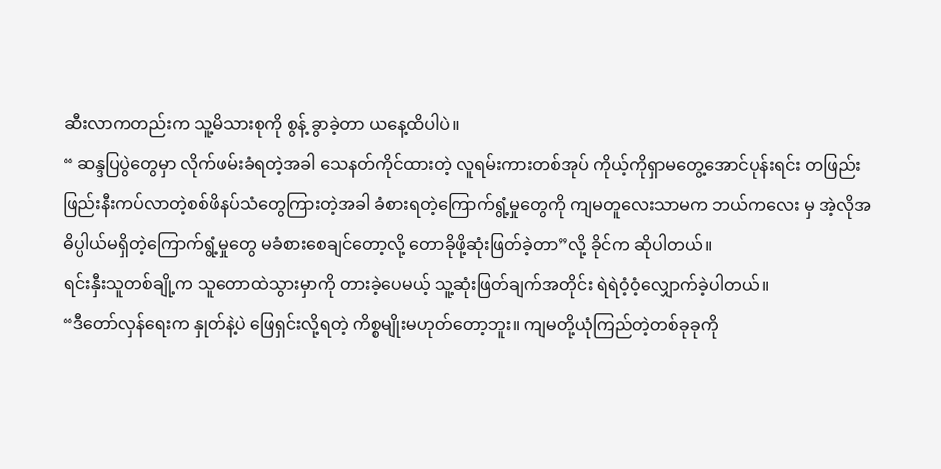ဆီးလာကတည်းက သူ့မိသားစုကို စွန့် ခွာခဲ့တာ ယနေ့ထိပါပဲ။
“ ဆန္ဒပြပွဲတွေမှာ လိုက်ဖမ်းခံရတဲ့အခါ သေနတ်ကိုင်ထားတဲ့ လူရမ်းကားတစ်အုပ် ကိုယ့်ကိုရှာမတွေ့အောင်ပုန်းရင်း တဖြည်းဖြည်းနီးကပ်လာတဲ့စစ်ဖိနပ်သံတွေကြားတဲ့အခါ ခံစားရတဲ့ကြောက်ရွံ့မှုတွေကို ကျမတူလေးသာမက ဘယ်ကလေး မှ အဲ့လိုအဓိပ္ပါယ်မရှိတဲ့ကြောက်ရွံ့မှုတွေ မခံစားစေချင်တော့လို့ တောခိုဖို့ဆုံးဖြတ်ခဲ့တာ”လို့ ခိုင်က ဆိုပါတယ်။
ရင်းနှီးသူတစ်ချို့က သူတောထဲသွားမှာကို တားခဲ့ပေမယ့် သူ့ဆုံးဖြတ်ချက်အတိုင်း ရဲရဲဝံ့ဝံ့လျှောက်ခဲ့ပါတယ်။
“ဒီတော်လှန်ရေးက နှုတ်နဲ့ပဲ ဖြေရှင်းလို့ရတဲ့ ကိစ္စမျိုးမဟုတ်တော့ဘူး။ ကျမတို့ယုံကြည်တဲ့တစ်ခုခုကို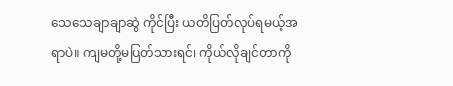သေသေချာချာဆွဲ ကိုင်ပြီး ယတိပြတ်လုပ်ရမယ့်အရာပဲ။ ကျမတို့မပြတ်သားရင်၊ ကိုယ်လိုချင်တာကို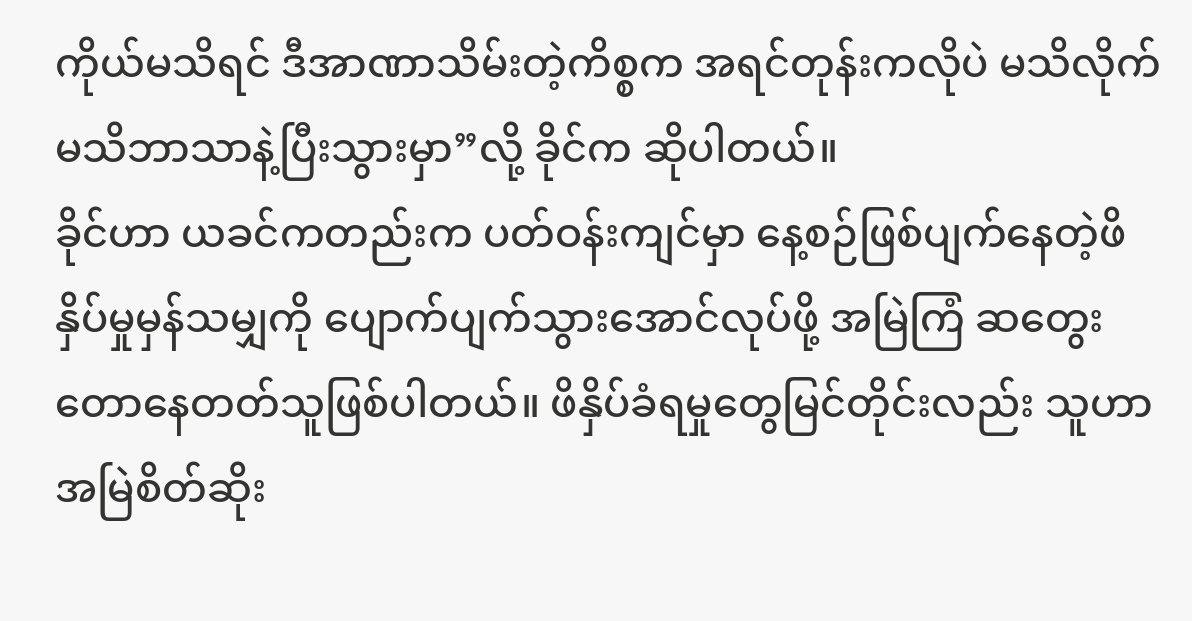ကိုယ်မသိရင် ဒီအာဏာသိမ်းတဲ့ကိစ္စက အရင်တုန်းကလိုပဲ မသိလိုက်မသိဘာသာနဲ့ပြီးသွားမှာ”လို့ ခိုင်က ဆိုပါတယ်။
ခိုင်ဟာ ယခင်ကတည်းက ပတ်ဝန်းကျင်မှာ နေ့စဉ်ဖြစ်ပျက်နေတဲ့ဖိနှိပ်မှုမှန်သမျှကို ပျောက်ပျက်သွားအောင်လုပ်ဖို့ အမြဲကြံ ဆတွေးတောနေတတ်သူဖြစ်ပါတယ်။ ဖိနှိပ်ခံရမှုတွေမြင်တိုင်းလည်း သူဟာ အမြဲစိတ်ဆိုး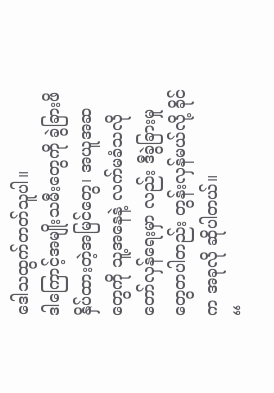ဒေါသထွက်တတ်သူပါ။
ဒါကြောင့်အမျိုးသမီးတွေကို ခွဲခြားဖိနှိပ်ထားတဲ့အမြင်တွေ၊ အယူအဆတွေကို သူ့အနေနဲ့ လက်မခံသလို တော်လှန်ရေးမှာ လည်း ဒီခွဲခြားမှုတွေတပါတည်း တွန်းလှန်မယ်လို့ ခိုင်က အခုလို ဆိုပါတယ်။
“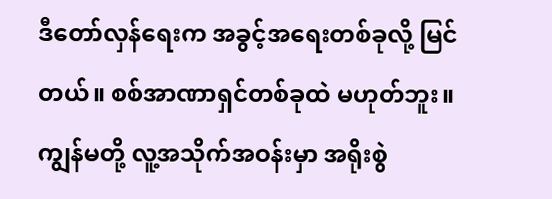ဒီတော်လှန်ရေးက အခွင့်အရေးတစ်ခုလို့ မြင်တယ်။ စစ်အာဏာရှင်တစ်ခုထဲ မဟုတ်ဘူး။ ကျွန်မတို့ လူ့အသိုက်အဝန်းမှာ အရိုးစွဲ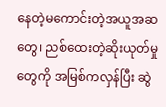နေတဲ့မကောင်းတဲ့အယူအဆတွေ၊ ညစ်ထေးတဲ့ဆိုးယုတ်မှုတွေကို အမြစ်ကလှန်ပြီး ဆွဲ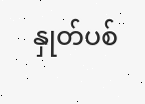နှုတ်ပစ်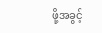ဖို့အခွင့်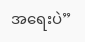အရေးပဲ”